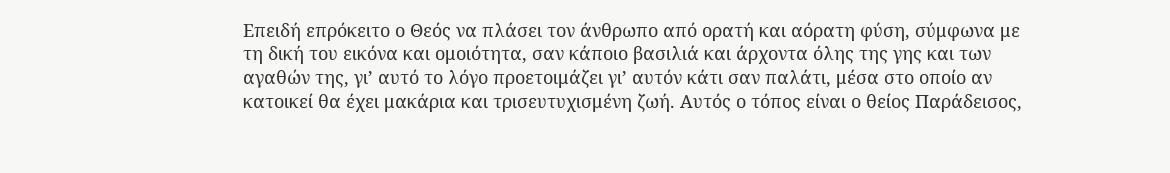Επειδή επρόκειτο ο Θεός να πλάσει τον άνθρωπο από ορατή και αόρατη φύση, σύμφωνα με τη δική του εικόνα και ομοιότητα, σαν κάποιο βασιλιά και άρχοντα όλης της γης και των αγαθών της, γι’ αυτό το λόγο προετοιμάζει γι’ αυτόν κάτι σαν παλάτι, μέσα στο οποίο αν κατοικεί θα έχει μακάρια και τρισευτυχισμένη ζωή. Αυτός ο τόπος είναι ο θείος Παράδεισος,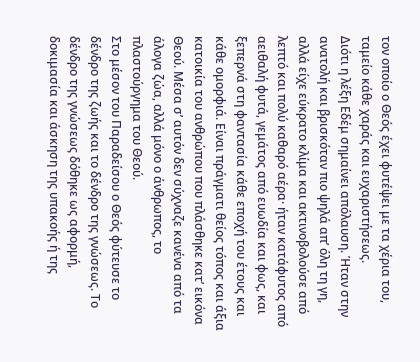τον οποίο ο Θεός έχει φυτέψει με τα χέρια του, ταμείο κάθε χαράς και ευχαριστήσεως.
Διότι η λέξη Εδέμ σημαίνει απόλαυση. Ήταν στην ανατολή και βρισκόταν πιο ψηλά απ’ όλη τη γη, αλλά είχε εύκρατο κλίμα και ακτινοβολούσε από λεπτό και πολύ καθαρό αέρα· ήταν κατάφυτος από αειθαλή φυτά, γεμάτος από ευωδία και φως, και ξεπερνά στη φαντασία κάθε εποχή του έτους και κάθε ομορφιά. Είναι πράγματι θείος τόπος και άξια κατοικία του ανθρώπου που πλάσθηκε κατ’ εικόνα Θεού. Μέσα σ’ αυτόν δεν σύχναζε κανένα από τα άλογα ζώα, αλλά μόνο ο άνθρωπος, το πλαστούργημα του Θεού.
Στο μέσον του Παραδείσου ο Θεός φύτευσε το δένδρο της ζωής και το δένδρο της γνώσεως. Το δένδρο της γνώσεως δόθηκε ως αφορμή, δοκιμασία και άσκηση της υπακοής ή της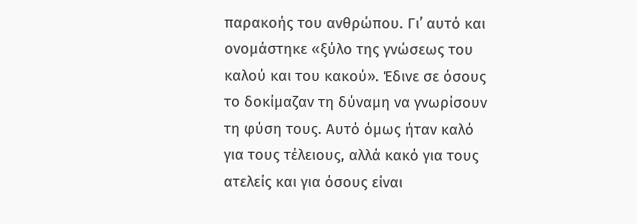παρακοής του ανθρώπου. Γι’ αυτό και ονομάστηκε «ξύλο της γνώσεως του καλού και του κακού». Έδινε σε όσους το δοκίμαζαν τη δύναμη να γνωρίσουν τη φύση τους. Αυτό όμως ήταν καλό για τους τέλειους, αλλά κακό για τους ατελείς και για όσους είναι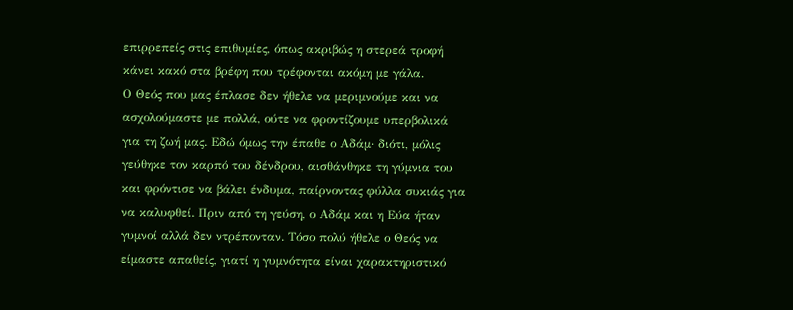επιρρεπείς στις επιθυμίες, όπως ακριβώς η στερεά τροφή κάνει κακό στα βρέφη που τρέφονται ακόμη με γάλα.
Ο Θεός που μας έπλασε δεν ήθελε να μεριμνούμε και να ασχολούμαστε με πολλά, ούτε να φροντίζουμε υπερβολικά για τη ζωή μας. Εδώ όμως την έπαθε ο Αδάμ· διότι, μόλις γεύθηκε τον καρπό του δένδρου, αισθάνθηκε τη γύμνια του και φρόντισε να βάλει ένδυμα, παίρνοντας φύλλα συκιάς για να καλυφθεί. Πριν από τη γεύση, ο Αδάμ και η Εύα ήταν γυμνοί αλλά δεν ντρέπονταν. Τόσο πολύ ήθελε ο Θεός να είμαστε απαθείς, γιατί η γυμνότητα είναι χαρακτηριστικό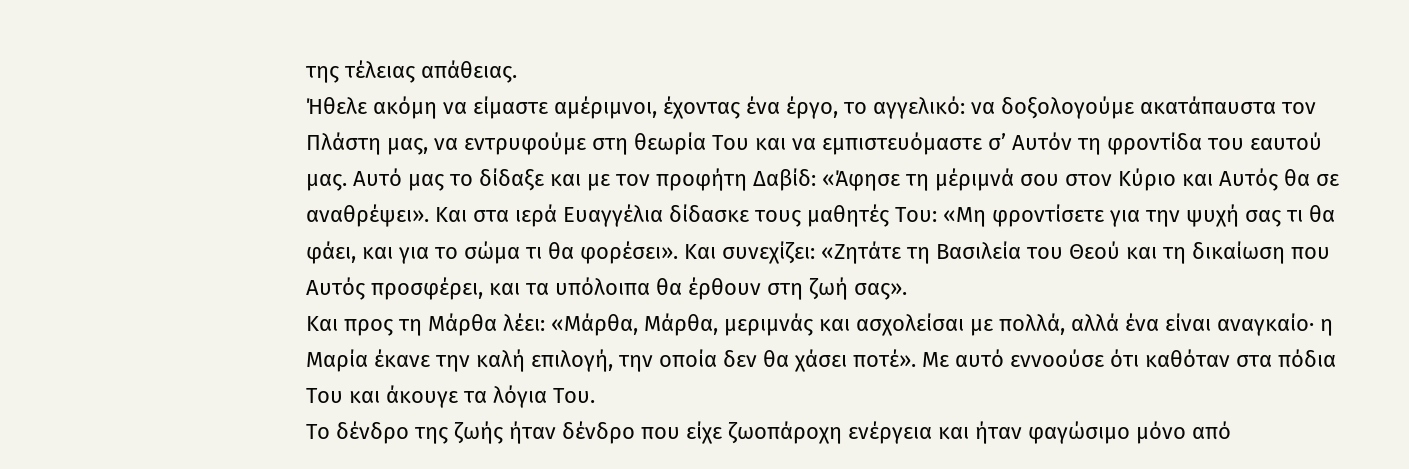της τέλειας απάθειας.
Ήθελε ακόμη να είμαστε αμέριμνοι, έχοντας ένα έργο, το αγγελικό: να δοξολογούμε ακατάπαυστα τον Πλάστη μας, να εντρυφούμε στη θεωρία Του και να εμπιστευόμαστε σ’ Αυτόν τη φροντίδα του εαυτού μας. Αυτό μας το δίδαξε και με τον προφήτη Δαβίδ: «Άφησε τη μέριμνά σου στον Κύριο και Αυτός θα σε αναθρέψει». Και στα ιερά Ευαγγέλια δίδασκε τους μαθητές Του: «Μη φροντίσετε για την ψυχή σας τι θα φάει, και για το σώμα τι θα φορέσει». Και συνεχίζει: «Ζητάτε τη Βασιλεία του Θεού και τη δικαίωση που Αυτός προσφέρει, και τα υπόλοιπα θα έρθουν στη ζωή σας».
Και προς τη Μάρθα λέει: «Μάρθα, Μάρθα, μεριμνάς και ασχολείσαι με πολλά, αλλά ένα είναι αναγκαίο· η Μαρία έκανε την καλή επιλογή, την οποία δεν θα χάσει ποτέ». Με αυτό εννοούσε ότι καθόταν στα πόδια Του και άκουγε τα λόγια Του.
Το δένδρο της ζωής ήταν δένδρο που είχε ζωοπάροχη ενέργεια και ήταν φαγώσιμο μόνο από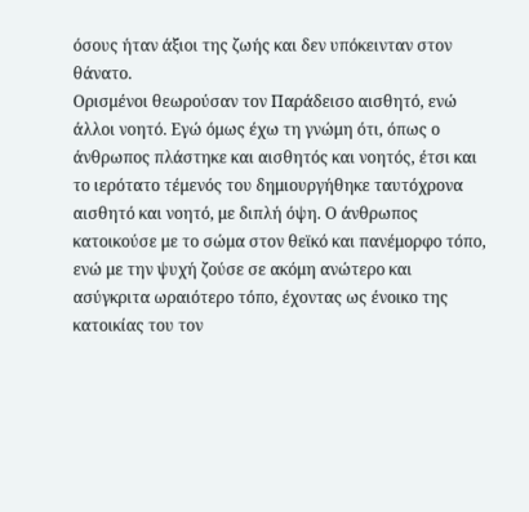όσους ήταν άξιοι της ζωής και δεν υπόκεινταν στον θάνατο.
Ορισμένοι θεωρούσαν τον Παράδεισο αισθητό, ενώ άλλοι νοητό. Εγώ όμως έχω τη γνώμη ότι, όπως ο άνθρωπος πλάστηκε και αισθητός και νοητός, έτσι και το ιερότατο τέμενός του δημιουργήθηκε ταυτόχρονα αισθητό και νοητό, με διπλή όψη. Ο άνθρωπος κατοικούσε με το σώμα στον θεϊκό και πανέμορφο τόπο, ενώ με την ψυχή ζούσε σε ακόμη ανώτερο και ασύγκριτα ωραιότερο τόπο, έχοντας ως ένοικο της κατοικίας του τον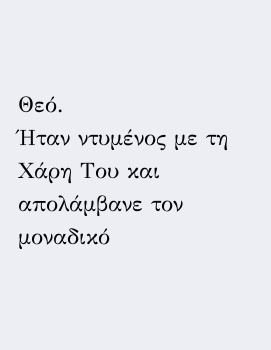Θεό.
Ήταν ντυμένος με τη Χάρη Του και απολάμβανε τον μοναδικό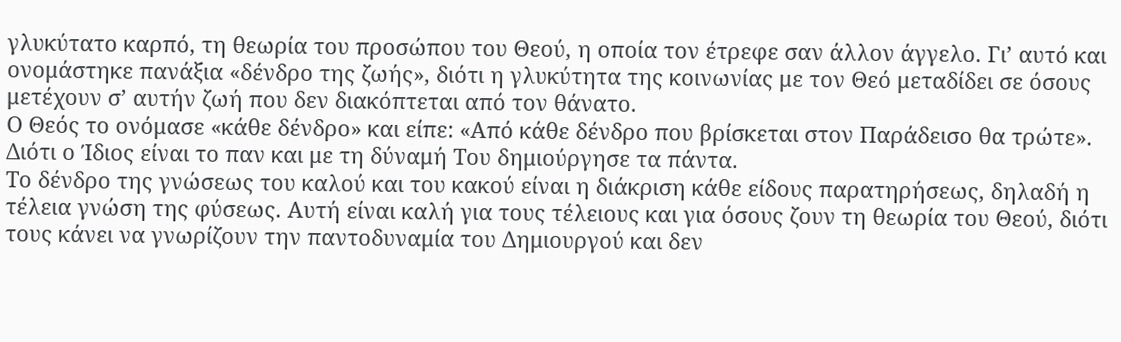γλυκύτατο καρπό, τη θεωρία του προσώπου του Θεού, η οποία τον έτρεφε σαν άλλον άγγελο. Γι’ αυτό και ονομάστηκε πανάξια «δένδρο της ζωής», διότι η γλυκύτητα της κοινωνίας με τον Θεό μεταδίδει σε όσους μετέχουν σ’ αυτήν ζωή που δεν διακόπτεται από τον θάνατο.
Ο Θεός το ονόμασε «κάθε δένδρο» και είπε: «Από κάθε δένδρο που βρίσκεται στον Παράδεισο θα τρώτε». Διότι ο Ίδιος είναι το παν και με τη δύναμή Του δημιούργησε τα πάντα.
Το δένδρο της γνώσεως του καλού και του κακού είναι η διάκριση κάθε είδους παρατηρήσεως, δηλαδή η τέλεια γνώση της φύσεως. Αυτή είναι καλή για τους τέλειους και για όσους ζουν τη θεωρία του Θεού, διότι τους κάνει να γνωρίζουν την παντοδυναμία του Δημιουργού και δεν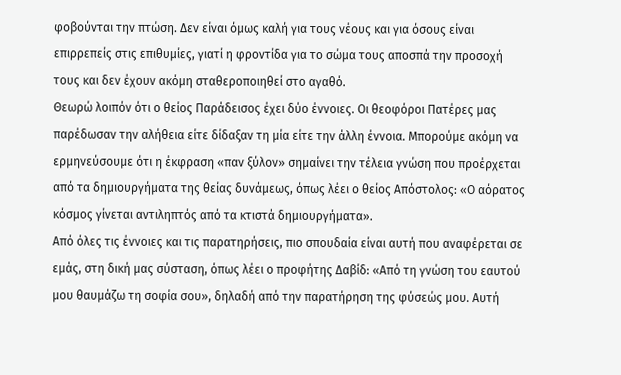φοβούνται την πτώση. Δεν είναι όμως καλή για τους νέους και για όσους είναι επιρρεπείς στις επιθυμίες, γιατί η φροντίδα για το σώμα τους αποσπά την προσοχή τους και δεν έχουν ακόμη σταθεροποιηθεί στο αγαθό.
Θεωρώ λοιπόν ότι ο θείος Παράδεισος έχει δύο έννοιες. Οι θεοφόροι Πατέρες μας παρέδωσαν την αλήθεια είτε δίδαξαν τη μία είτε την άλλη έννοια. Μπορούμε ακόμη να ερμηνεύσουμε ότι η έκφραση «παν ξύλον» σημαίνει την τέλεια γνώση που προέρχεται από τα δημιουργήματα της θείας δυνάμεως, όπως λέει ο θείος Απόστολος: «Ο αόρατος κόσμος γίνεται αντιληπτός από τα κτιστά δημιουργήματα».
Από όλες τις έννοιες και τις παρατηρήσεις, πιο σπουδαία είναι αυτή που αναφέρεται σε εμάς, στη δική μας σύσταση, όπως λέει ο προφήτης Δαβίδ: «Από τη γνώση του εαυτού μου θαυμάζω τη σοφία σου», δηλαδή από την παρατήρηση της φύσεώς μου. Αυτή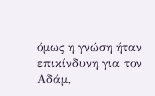όμως η γνώση ήταν επικίνδυνη για τον Αδάμ,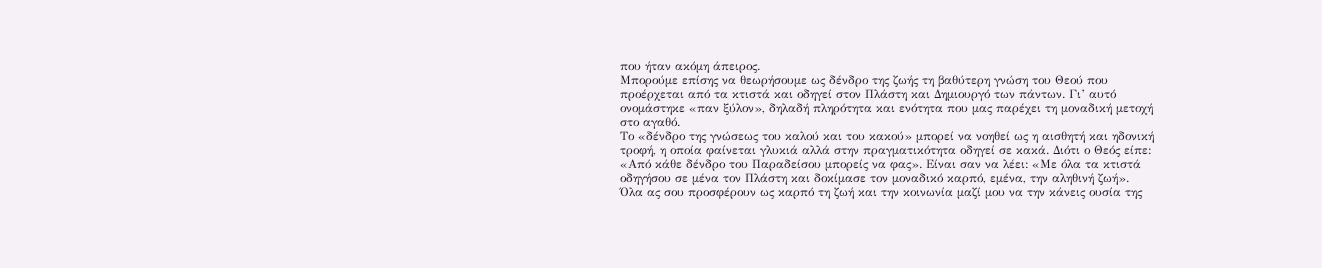που ήταν ακόμη άπειρος.
Μπορούμε επίσης να θεωρήσουμε ως δένδρο της ζωής τη βαθύτερη γνώση του Θεού που προέρχεται από τα κτιστά και οδηγεί στον Πλάστη και Δημιουργό των πάντων. Γι’ αυτό ονομάστηκε «παν ξύλον», δηλαδή πληρότητα και ενότητα που μας παρέχει τη μοναδική μετοχή στο αγαθό.
Το «δένδρο της γνώσεως του καλού και του κακού» μπορεί να νοηθεί ως η αισθητή και ηδονική τροφή, η οποία φαίνεται γλυκιά αλλά στην πραγματικότητα οδηγεί σε κακά. Διότι ο Θεός είπε: «Από κάθε δένδρο του Παραδείσου μπορείς να φας». Είναι σαν να λέει: «Με όλα τα κτιστά οδηγήσου σε μένα τον Πλάστη και δοκίμασε τον μοναδικό καρπό, εμένα, την αληθινή ζωή».
Όλα ας σου προσφέρουν ως καρπό τη ζωή και την κοινωνία μαζί μου να την κάνεις ουσία της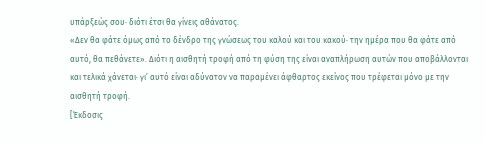υπάρξεώς σου· διότι έτσι θα γίνεις αθάνατος.
«Δεν θα φάτε όμως από το δένδρο της γνώσεως του καλού και του κακού· την ημέρα που θα φάτε από αυτό, θα πεθάνετε». Διότι η αισθητή τροφή από τη φύση της είναι αναπλήρωση αυτών που αποβάλλονται και τελικά χάνεται· γι’ αυτό είναι αδύνατον να παραμένει άφθαρτος εκείνος που τρέφεται μόνο με την αισθητή τροφή.
[Έκδοσις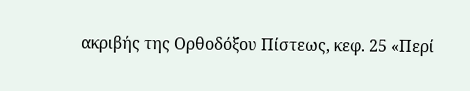ακριβής της Ορθοδόξου Πίστεως, κεφ. 25 «Περί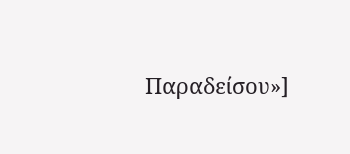Παραδείσου»]